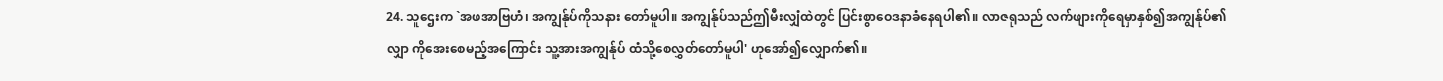24. သူဌေးက `အဖအာဗြဟံ၊ အကျွန်ုပ်ကိုသနား တော်မူပါ။ အကျွန်ုပ်သည်ဤမီးလျှံထဲတွင် ပြင်းစွာဝေဒနာခံနေရပါ၏။ လာဇရုသည် လက်ဖျားကိုရေမှာနှစ်၍အကျွန်ုပ်၏လျှာ ကိုအေးစေမည့်အကြောင်း သူ့အားအကျွန်ုပ် ထံသို့စေလွှတ်တော်မူပါ' ဟုအော်၍လျှောက်၏။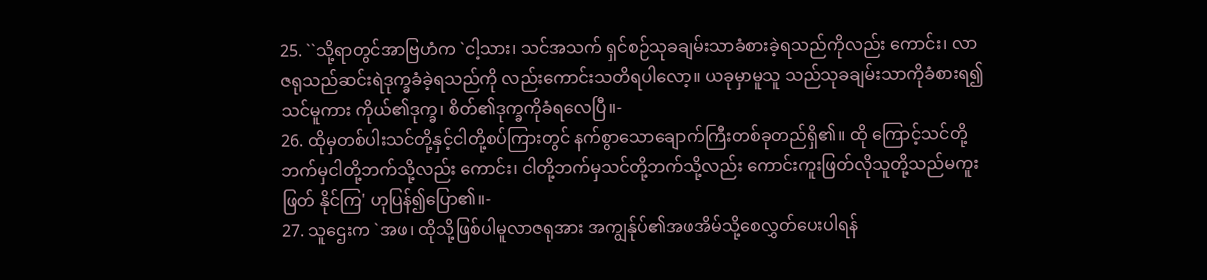25. ``သို့ရာတွင်အာဗြဟံက `ငါ့သား၊ သင်အသက် ရှင်စဉ်သုခချမ်းသာခံစားခဲ့ရသည်ကိုလည်း ကောင်း၊ လာဇရုသည်ဆင်းရဲဒုက္ခခံခဲ့ရသည်ကို လည်းကောင်းသတိရပါလော့။ ယခုမှာမူသူ သည်သုခချမ်းသာကိုခံစားရ၍ သင်မူကား ကိုယ်၏ဒုက္ခ၊ စိတ်၏ဒုက္ခကိုခံရလေပြီ။-
26. ထိုမှတစ်ပါးသင်တို့နှင့်ငါတို့စပ်ကြားတွင် နက်စွာသောချောက်ကြီးတစ်ခုတည်ရှိ၏။ ထို ကြောင့်သင်တို့ဘက်မှငါတို့ဘက်သို့လည်း ကောင်း၊ ငါတို့ဘက်မှသင်တို့ဘက်သို့လည်း ကောင်းကူးဖြတ်လိုသူတို့သည်မကူးဖြတ် နိုင်ကြ' ဟုပြန်၍ပြော၏။-
27. သူဌေးက `အဖ၊ ထိုသို့ဖြစ်ပါမူလာဇရုအား အကျွန်ုပ်၏အဖအိမ်သို့စေလွှတ်ပေးပါရန်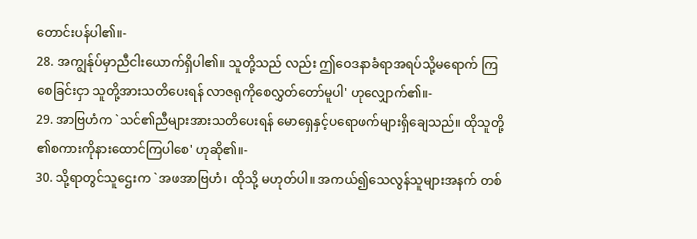တောင်းပန်ပါ၏။-
28. အကျွန်ုပ်မှာညီငါးယောက်ရှိပါ၏။ သူတို့သည် လည်း ဤဝေဒနာခံရာအရပ်သို့မရောက် ကြစေခြင်းငှာ သူတို့အားသတိပေးရန် လာဇရုကိုစေလွှတ်တော်မူပါ' ဟုလျှောက်၏။-
29. အာဗြဟံက `သင်၏ညီများအားသတိပေးရန် မောရှေနှင့်ပရောဖက်များရှိချေသည်။ ထိုသူတို့ ၏စကားကိုနားထောင်ကြပါစေ' ဟုဆို၏။-
30. သို့ရာတွင်သူဌေးက `အဖအာဗြဟံ၊ ထိုသို့ မဟုတ်ပါ။ အကယ်၍သေလွန်သူများအနက် တစ်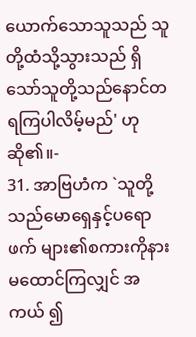ယောက်သောသူသည် သူတို့ထံသို့သွားသည် ရှိသော်သူတို့သည်နောင်တရကြပါလိမ့်မည်' ဟုဆို၏။-
31. အာဗြဟံက `သူတို့သည်မောရှေနှင့်ပရောဖက် များ၏စကားကိုနားမထောင်ကြလျှင် အကယ် ၍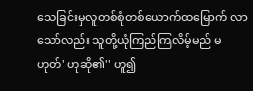သေခြင်းမှလူတစ်စုံတစ်ယောက်ထမြောက် လာသော်လည်း သူတို့ယုံကြည်ကြလိမ့်မည် မဟုတ်' ဟုဆို၏'' ဟူ၍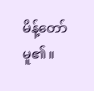မိန့်တော်မူ၏။